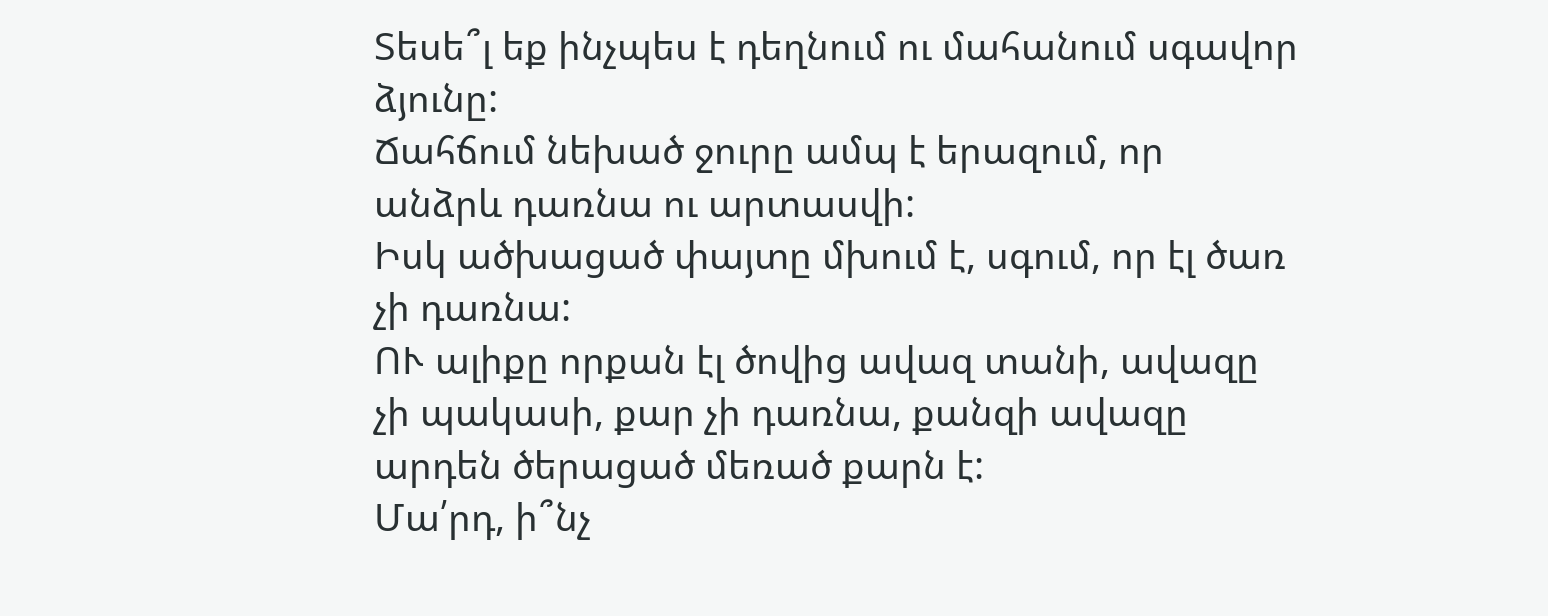Տեսե՞լ եք ինչպես է դեղնում ու մահանում սգավոր ձյունը:
Ճահճում նեխած ջուրը ամպ է երազում, որ անձրև դառնա ու արտասվի:
Իսկ ածխացած փայտը մխում է, սգում, որ էլ ծառ չի դառնա:
ՈՒ ալիքը որքան էլ ծովից ավազ տանի, ավազը չի պակասի, քար չի դառնա, քանզի ավազը արդեն ծերացած մեռած քարն է:
Մա՛րդ, ի՞նչ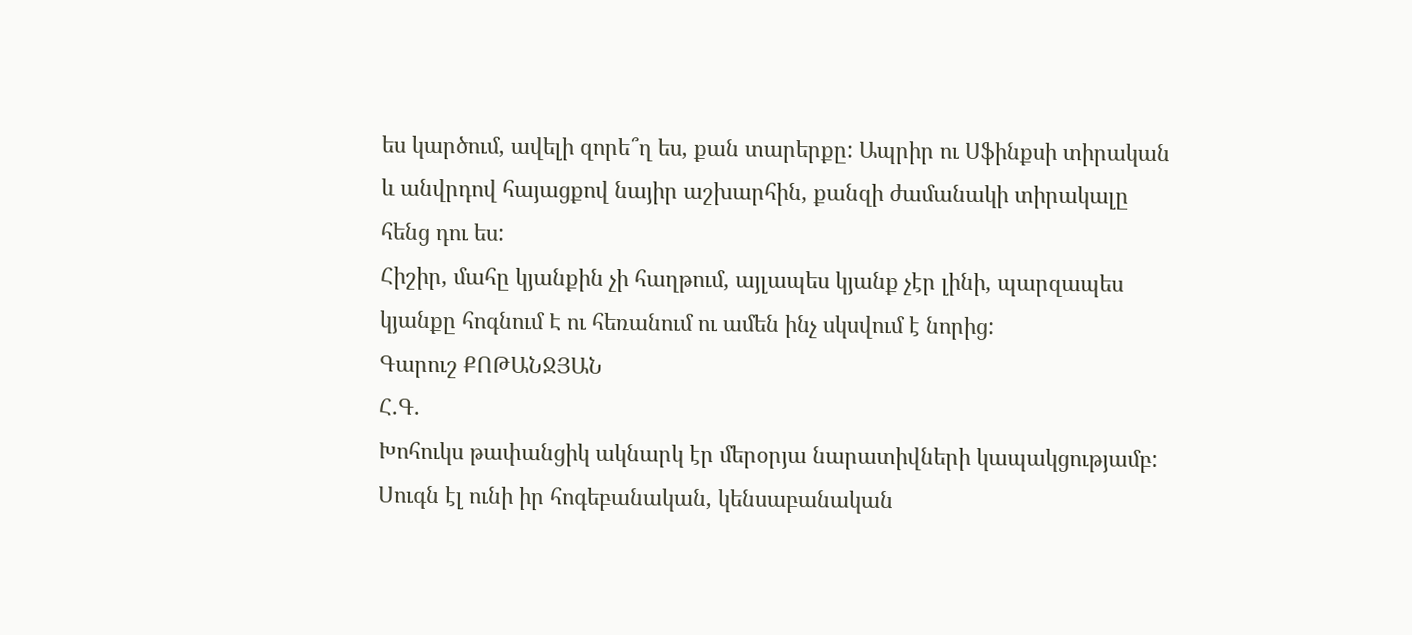ես կարծում, ավելի զորե՞ղ ես, քան տարերքը: Ապրիր ու Սֆինքսի տիրական և անվրդով հայացքով նայիր աշխարհին, քանզի ժամանակի տիրակալը հենց դու ես:
Հիշիր, մահը կյանքին չի հաղթում, այլապես կյանք չէր լինի, պարզապես կյանքը հոգնում Է ու հեռանում ու ամեն ինչ սկսվում է նորից:
Գարուշ ՔՈԹԱՆՋՅԱՆ
Հ․Գ․
Խոհուկս թափանցիկ ակնարկ էր մերօրյա նարատիվների կապակցությամբ: Սուգն էլ ունի իր հոգեբանական, կենսաբանական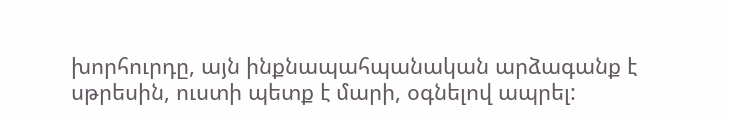խորհուրդը, այն ինքնապահպանական արձագանք է սթրեսին, ուստի պետք է մարի, օգնելով ապրել: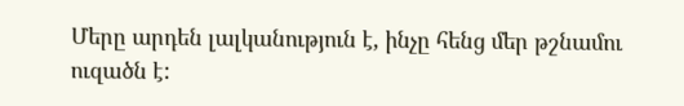Մերը արդեն լալկանություն է, ինչը հենց մեր թշնամու ուզածն է: